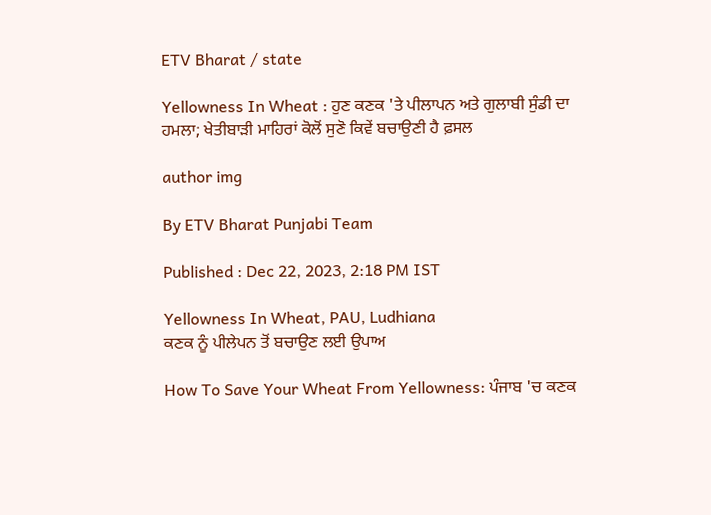ETV Bharat / state

Yellowness In Wheat : ਹੁਣ ਕਣਕ 'ਤੇ ਪੀਲਾਪਨ ਅਤੇ ਗੁਲਾਬੀ ਸੁੰਡੀ ਦਾ ਹਮਲਾ; ਖੇਤੀਬਾੜੀ ਮਾਹਿਰਾਂ ਕੋਲੋਂ ਸੁਣੋ ਕਿਵੇਂ ਬਚਾਉਣੀ ਹੈ ਫ਼ਸਲ

author img

By ETV Bharat Punjabi Team

Published : Dec 22, 2023, 2:18 PM IST

Yellowness In Wheat, PAU, Ludhiana
ਕਣਕ ਨੂੰ ਪੀਲੇਪਨ ਤੋਂ ਬਚਾਉਣ ਲਈ ਉਪਾਅ

How To Save Your Wheat From Yellowness: ਪੰਜਾਬ 'ਚ ਕਣਕ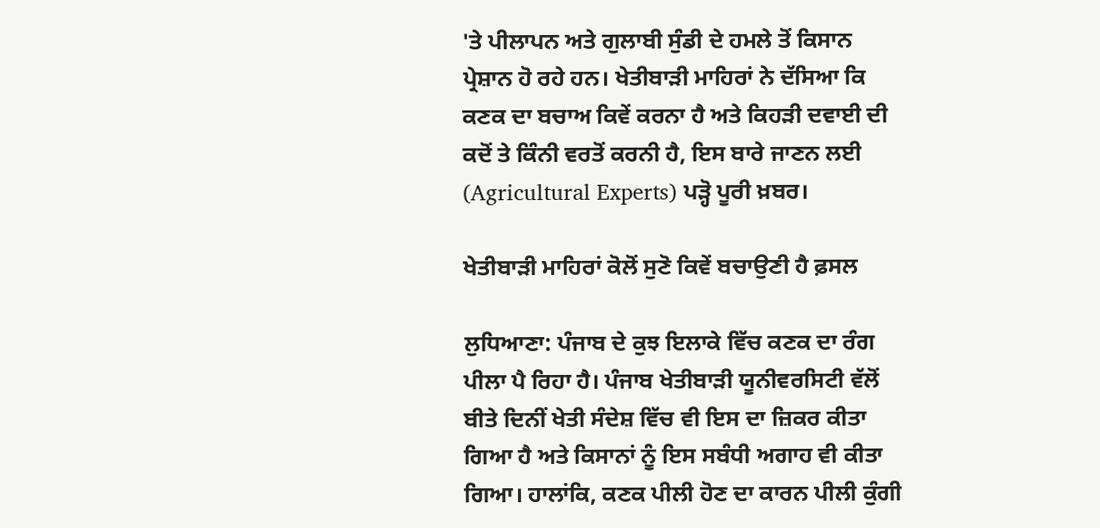'ਤੇ ਪੀਲਾਪਨ ਅਤੇ ਗੁਲਾਬੀ ਸੁੰਡੀ ਦੇ ਹਮਲੇ ਤੋਂ ਕਿਸਾਨ ਪ੍ਰੇਸ਼ਾਨ ਹੋ ਰਹੇ ਹਨ। ਖੇਤੀਬਾੜੀ ਮਾਹਿਰਾਂ ਨੇ ਦੱਸਿਆ ਕਿ ਕਣਕ ਦਾ ਬਚਾਅ ਕਿਵੇਂ ਕਰਨਾ ਹੈ ਅਤੇ ਕਿਹੜੀ ਦਵਾਈ ਦੀ ਕਦੋਂ ਤੇ ਕਿੰਨੀ ਵਰਤੋਂ ਕਰਨੀ ਹੈ, ਇਸ ਬਾਰੇ ਜਾਣਨ ਲਈ (Agricultural Experts) ਪੜ੍ਹੋ ਪੂਰੀ ਖ਼ਬਰ।

ਖੇਤੀਬਾੜੀ ਮਾਹਿਰਾਂ ਕੋਲੋਂ ਸੁਣੋ ਕਿਵੇਂ ਬਚਾਉਣੀ ਹੈ ਫ਼ਸਲ

ਲੁਧਿਆਣਾ: ਪੰਜਾਬ ਦੇ ਕੁਝ ਇਲਾਕੇ ਵਿੱਚ ਕਣਕ ਦਾ ਰੰਗ ਪੀਲਾ ਪੈ ਰਿਹਾ ਹੈ। ਪੰਜਾਬ ਖੇਤੀਬਾੜੀ ਯੂਨੀਵਰਸਿਟੀ ਵੱਲੋਂ ਬੀਤੇ ਦਿਨੀਂ ਖੇਤੀ ਸੰਦੇਸ਼ ਵਿੱਚ ਵੀ ਇਸ ਦਾ ਜ਼ਿਕਰ ਕੀਤਾ ਗਿਆ ਹੈ ਅਤੇ ਕਿਸਾਨਾਂ ਨੂੰ ਇਸ ਸਬੰਧੀ ਅਗਾਹ ਵੀ ਕੀਤਾ ਗਿਆ। ਹਾਲਾਂਕਿ, ਕਣਕ ਪੀਲੀ ਹੋਣ ਦਾ ਕਾਰਨ ਪੀਲੀ ਕੁੰਗੀ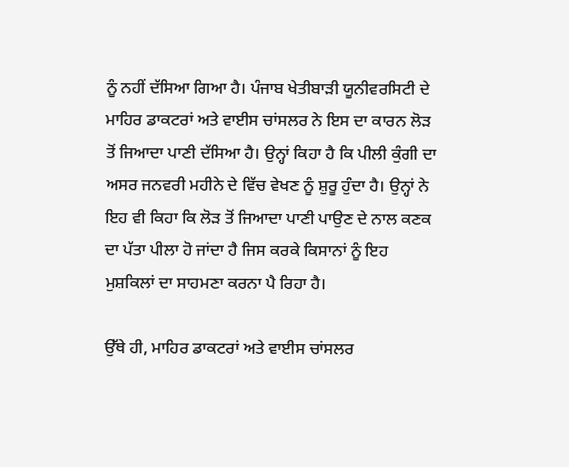ਨੂੰ ਨਹੀਂ ਦੱਸਿਆ ਗਿਆ ਹੈ। ਪੰਜਾਬ ਖੇਤੀਬਾੜੀ ਯੂਨੀਵਰਸਿਟੀ ਦੇ ਮਾਹਿਰ ਡਾਕਟਰਾਂ ਅਤੇ ਵਾਈਸ ਚਾਂਸਲਰ ਨੇ ਇਸ ਦਾ ਕਾਰਨ ਲੋੜ ਤੋਂ ਜਿਆਦਾ ਪਾਣੀ ਦੱਸਿਆ ਹੈ। ਉਨ੍ਹਾਂ ਕਿਹਾ ਹੈ ਕਿ ਪੀਲੀ ਕੁੰਗੀ ਦਾ ਅਸਰ ਜਨਵਰੀ ਮਹੀਨੇ ਦੇ ਵਿੱਚ ਵੇਖਣ ਨੂੰ ਸ਼ੁਰੂ ਹੁੰਦਾ ਹੈ। ਉਨ੍ਹਾਂ ਨੇ ਇਹ ਵੀ ਕਿਹਾ ਕਿ ਲੋੜ ਤੋਂ ਜਿਆਦਾ ਪਾਣੀ ਪਾਉਣ ਦੇ ਨਾਲ ਕਣਕ ਦਾ ਪੱਤਾ ਪੀਲਾ ਹੋ ਜਾਂਦਾ ਹੈ ਜਿਸ ਕਰਕੇ ਕਿਸਾਨਾਂ ਨੂੰ ਇਹ ਮੁਸ਼ਕਿਲਾਂ ਦਾ ਸਾਹਮਣਾ ਕਰਨਾ ਪੈ ਰਿਹਾ ਹੈ।

ਉੱਥੇ ਹੀ, ਮਾਹਿਰ ਡਾਕਟਰਾਂ ਅਤੇ ਵਾਈਸ ਚਾਂਸਲਰ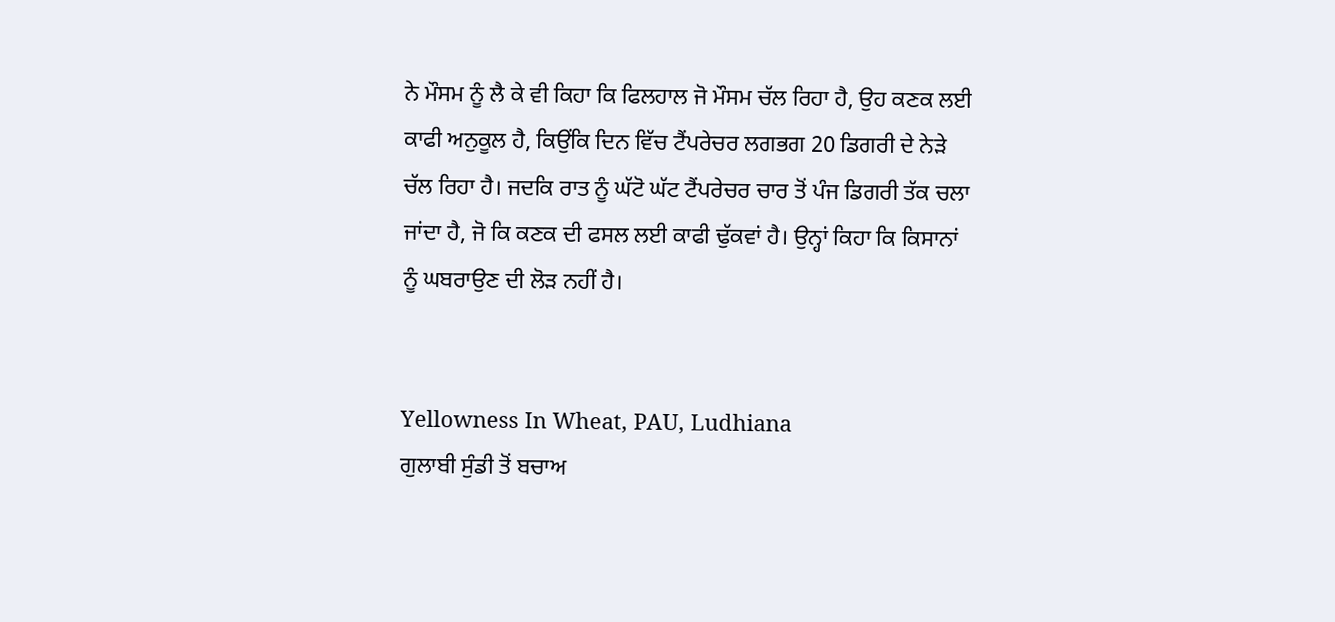ਨੇ ਮੌਸਮ ਨੂੰ ਲੈ ਕੇ ਵੀ ਕਿਹਾ ਕਿ ਫਿਲਹਾਲ ਜੋ ਮੌਸਮ ਚੱਲ ਰਿਹਾ ਹੈ, ਉਹ ਕਣਕ ਲਈ ਕਾਫੀ ਅਨੁਕੂਲ ਹੈ, ਕਿਉਂਕਿ ਦਿਨ ਵਿੱਚ ਟੈਂਪਰੇਚਰ ਲਗਭਗ 20 ਡਿਗਰੀ ਦੇ ਨੇੜੇ ਚੱਲ ਰਿਹਾ ਹੈ। ਜਦਕਿ ਰਾਤ ਨੂੰ ਘੱਟੋ ਘੱਟ ਟੈਂਪਰੇਚਰ ਚਾਰ ਤੋਂ ਪੰਜ ਡਿਗਰੀ ਤੱਕ ਚਲਾ ਜਾਂਦਾ ਹੈ, ਜੋ ਕਿ ਕਣਕ ਦੀ ਫਸਲ ਲਈ ਕਾਫੀ ਢੁੱਕਵਾਂ ਹੈ। ਉਨ੍ਹਾਂ ਕਿਹਾ ਕਿ ਕਿਸਾਨਾਂ ਨੂੰ ਘਬਰਾਉਣ ਦੀ ਲੋੜ ਨਹੀਂ ਹੈ।


Yellowness In Wheat, PAU, Ludhiana
ਗੁਲਾਬੀ ਸੁੰਡੀ ਤੋਂ ਬਚਾਅ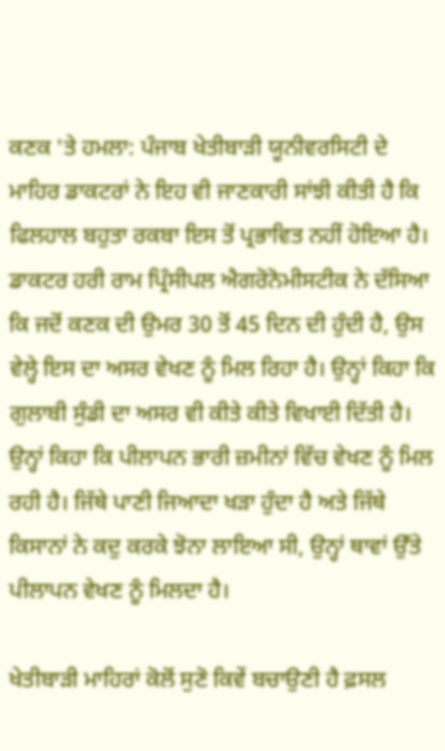ਕਣਕ 'ਤੇ ਹਮਲਾ: ਪੰਜਾਬ ਖੇਤੀਬਾੜੀ ਯੂਨੀਵਰਸਿਟੀ ਦੇ ਮਾਹਿਰ ਡਾਕਟਰਾਂ ਨੇ ਇਹ ਵੀ ਜਾਣਕਾਰੀ ਸਾਂਝੀ ਕੀਤੀ ਹੈ ਕਿ ਫਿਲਹਾਲ ਬਹੁਤਾ ਰਕਬਾ ਇਸ ਤੋਂ ਪ੍ਰਭਾਵਿਤ ਨਹੀਂ ਹੋਇਆ ਹੈ। ਡਾਕਟਰ ਹਰੀ ਰਾਮ ਪ੍ਰਿੰਸੀਪਲ ਐਗਰੋਨੋਮੀਸਟੀਕ ਨੇ ਦੱਸਿਆ ਕਿ ਜਦੋਂ ਕਣਕ ਦੀ ਉਮਰ 30 ਤੋਂ 45 ਦਿਨ ਦੀ ਹੁੰਦੀ ਹੈ, ਉਸ ਵੇਲ੍ਹੇ ਇਸ ਦਾ ਅਸਰ ਵੇਖਣ ਨੂੰ ਮਿਲ ਰਿਹਾ ਹੈ। ਉਨ੍ਹਾਂ ਕਿਹਾ ਕਿ ਗੁਲਾਬੀ ਸੁੰਡੀ ਦਾ ਅਸਰ ਵੀ ਕੀਤੇ ਕੀਤੇ ਵਿਖਾਈ ਦਿੱਤੀ ਹੈ। ਉਨ੍ਹਾਂ ਕਿਹਾ ਕਿ ਪੀਲਾਪਨ ਭਾਰੀ ਜ਼ਮੀਨਾਂ ਵਿੱਚ ਵੇਖਣ ਨੂੰ ਮਿਲ ਰਹੀ ਹੈ। ਜਿੱਥੇ ਪਾਣੀ ਜਿਆਦਾ ਖੜਾ ਹੁੰਦਾ ਹੈ ਅਤੇ ਜਿੱਥੇ ਕਿਸਾਨਾਂ ਨੇ ਕਦੁ ਕਰਕੇ ਝੋਨਾ ਲਾਇਆ ਸੀ, ਉਨ੍ਹਾਂ ਥਾਵਾਂ ਉੱਤੇ ਪੀਲਾਪਨ ਵੇਖਣ ਨੂੰ ਮਿਲਦਾ ਹੈ।

ਖੇਤੀਬਾੜੀ ਮਾਹਿਰਾਂ ਕੋਲੋਂ ਸੁਣੋ ਕਿਵੇਂ ਬਚਾਉਣੀ ਹੈ ਫ਼ਸਲ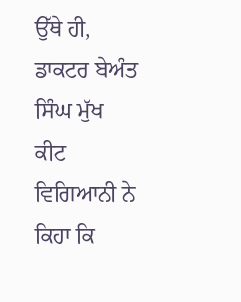ਉੱਥੇ ਹੀ, ਡਾਕਟਰ ਬੇਅੰਤ ਸਿੰਘ ਮੁੱਖ ਕੀਟ ਵਿਗਿਆਨੀ ਨੇ ਕਿਹਾ ਕਿ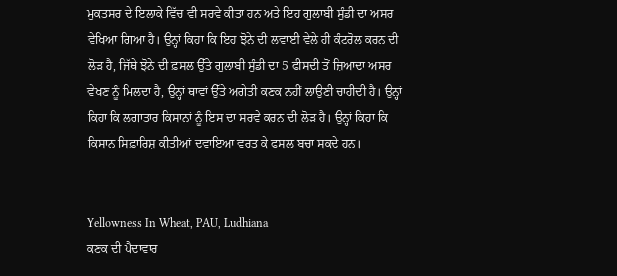ਮੁਕਤਸਰ ਦੇ ਇਲਾਕੇ ਵਿੱਚ ਵੀ ਸਰਵੇ ਕੀਤਾ ਹਨ ਅਤੇ ਇਹ ਗੁਲਾਬੀ ਸੁੰਡੀ ਦਾ ਅਸਰ ਵੇਖਿਆ ਗਿਆ ਹੈ। ਉਨ੍ਹਾਂ ਕਿਹਾ ਕਿ ਇਹ ਝੋਨੇ ਦੀ ਲਵਾਈ ਵੇਲੇ ਹੀ ਕੰਟਰੋਲ ਕਰਨ ਦੀ ਲੋੜ ਹੈ, ਜਿੱਥੇ ਝੋਨੇ ਦੀ ਫ਼ਸਲ ਉੱਤੇ ਗੁਲਾਬੀ ਸੁੰਡੀ ਦਾ 5 ਫੀਸਦੀ ਤੋਂ ਜ਼ਿਆਦਾ ਅਸਰ ਵੇਖਣ ਨੂੰ ਮਿਲਦਾ ਹੈ, ਉਨ੍ਹਾਂ ਥਾਵਾਂ ਉੱਤੇ ਅਗੇਤੀ ਕਣਕ ਨਹੀਂ ਲਾਉਣੀ ਚਾਹੀਦੀ ਹੈ। ਉਨ੍ਹਾਂ ਕਿਹਾ ਕਿ ਲਗਾਤਾਰ ਕਿਸਾਨਾਂ ਨੂੰ ਇਸ ਦਾ ਸਰਵੇ ਕਰਨ ਦੀ ਲੋੜ ਹੈ। ਉਨ੍ਹਾਂ ਕਿਹਾ ਕਿ ਕਿਸਾਨ ਸਿਫ਼ਾਰਿਸ਼ ਕੀਤੀਆਂ ਦਵਾਇਆ ਵਰਤ ਕੇ ਫਸਲ ਬਚਾ ਸਕਦੇ ਹਨ।


Yellowness In Wheat, PAU, Ludhiana
ਕਣਕ ਦੀ ਪੈਦਾਵਾਰ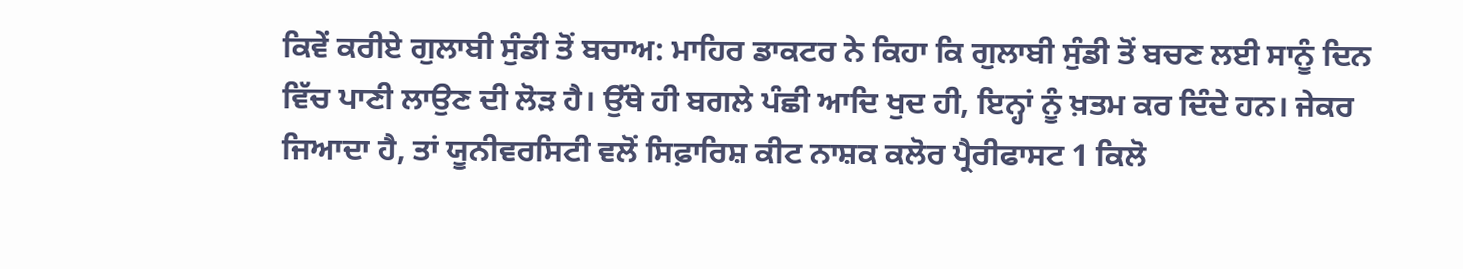ਕਿਵੇਂ ਕਰੀਏ ਗੁਲਾਬੀ ਸੁੰਡੀ ਤੋਂ ਬਚਾਅ: ਮਾਹਿਰ ਡਾਕਟਰ ਨੇ ਕਿਹਾ ਕਿ ਗੁਲਾਬੀ ਸੁੰਡੀ ਤੋਂ ਬਚਣ ਲਈ ਸਾਨੂੰ ਦਿਨ ਵਿੱਚ ਪਾਣੀ ਲਾਉਣ ਦੀ ਲੋੜ ਹੈ। ਉੱਥੇ ਹੀ ਬਗਲੇ ਪੰਛੀ ਆਦਿ ਖੁਦ ਹੀ, ਇਨ੍ਹਾਂ ਨੂੰ ਖ਼ਤਮ ਕਰ ਦਿੰਦੇ ਹਨ। ਜੇਕਰ ਜਿਆਦਾ ਹੈ, ਤਾਂ ਯੂਨੀਵਰਸਿਟੀ ਵਲੋਂ ਸਿਫ਼ਾਰਿਸ਼ ਕੀਟ ਨਾਸ਼ਕ ਕਲੋਰ ਪ੍ਰੈਰੀਫਾਸਟ 1 ਕਿਲੋ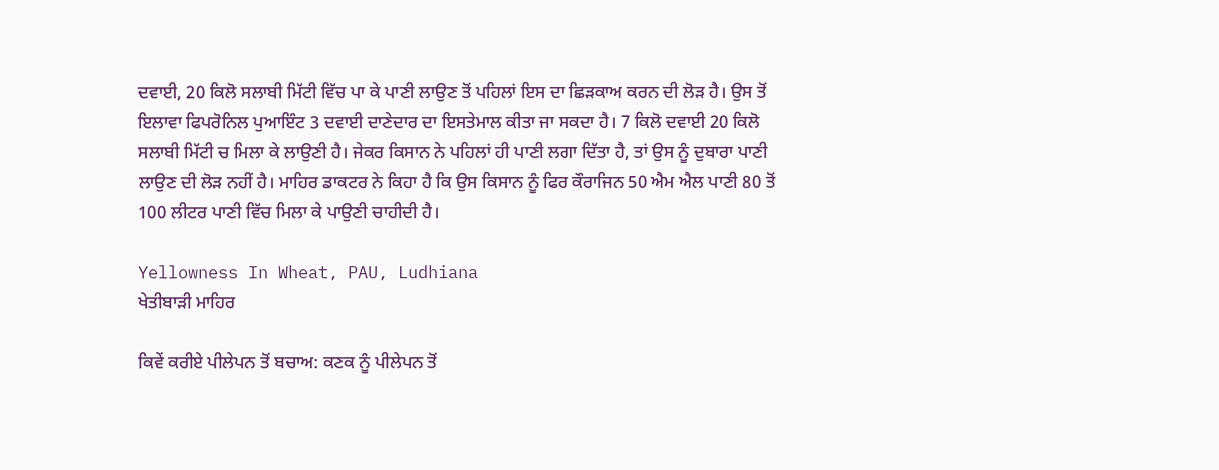ਦਵਾਈ, 20 ਕਿਲੋ ਸਲਾਬੀ ਮਿੱਟੀ ਵਿੱਚ ਪਾ ਕੇ ਪਾਣੀ ਲਾਉਣ ਤੋਂ ਪਹਿਲਾਂ ਇਸ ਦਾ ਛਿੜਕਾਅ ਕਰਨ ਦੀ ਲੋੜ ਹੈ। ਉਸ ਤੋਂ ਇਲਾਵਾ ਫਿਪਰੋਨਿਲ ਪੁਆਇੰਟ 3 ਦਵਾਈ ਦਾਣੇਦਾਰ ਦਾ ਇਸਤੇਮਾਲ ਕੀਤਾ ਜਾ ਸਕਦਾ ਹੈ। 7 ਕਿਲੋ ਦਵਾਈ 20 ਕਿਲੋ ਸਲਾਬੀ ਮਿੱਟੀ ਚ ਮਿਲਾ ਕੇ ਲਾਉਣੀ ਹੈ। ਜੇਕਰ ਕਿਸਾਨ ਨੇ ਪਹਿਲਾਂ ਹੀ ਪਾਣੀ ਲਗਾ ਦਿੱਤਾ ਹੈ, ਤਾਂ ਉਸ ਨੂੰ ਦੁਬਾਰਾ ਪਾਣੀ ਲਾਉਣ ਦੀ ਲੋੜ ਨਹੀਂ ਹੈ। ਮਾਹਿਰ ਡਾਕਟਰ ਨੇ ਕਿਹਾ ਹੈ ਕਿ ਉਸ ਕਿਸਾਨ ਨੂੰ ਫਿਰ ਕੌਰਾਜਿਨ 50 ਐਮ ਐਲ ਪਾਣੀ 80 ਤੋਂ 100 ਲੀਟਰ ਪਾਣੀ ਵਿੱਚ ਮਿਲਾ ਕੇ ਪਾਉਣੀ ਚਾਹੀਦੀ ਹੈ।

Yellowness In Wheat, PAU, Ludhiana
ਖੇਤੀਬਾੜੀ ਮਾਹਿਰ

ਕਿਵੇਂ ਕਰੀਏ ਪੀਲੇਪਨ ਤੋਂ ਬਚਾਅ: ਕਣਕ ਨੂੰ ਪੀਲੇਪਨ ਤੋਂ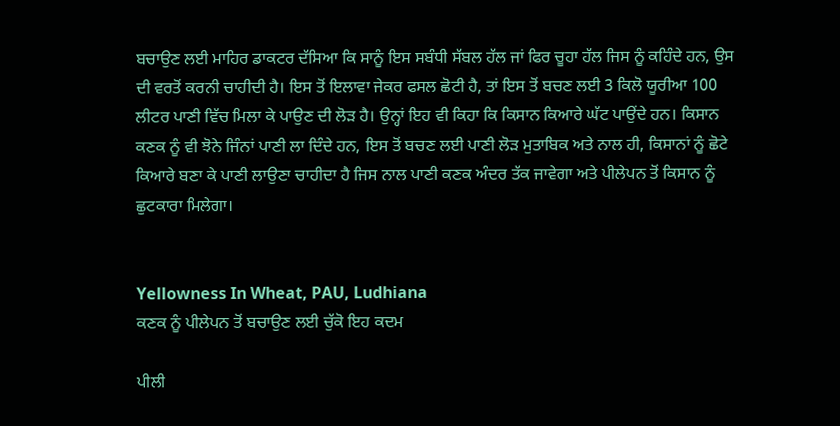ਬਚਾਉਣ ਲਈ ਮਾਹਿਰ ਡਾਕਟਰ ਦੱਸਿਆ ਕਿ ਸਾਨੂੰ ਇਸ ਸਬੰਧੀ ਸੱਬਲ ਹੱਲ ਜਾਂ ਫਿਰ ਚੂਹਾ ਹੱਲ ਜਿਸ ਨੂੰ ਕਹਿੰਦੇ ਹਨ, ਉਸ ਦੀ ਵਰਤੋਂ ਕਰਨੀ ਚਾਹੀਦੀ ਹੈ। ਇਸ ਤੋਂ ਇਲਾਵਾ ਜੇਕਰ ਫਸਲ ਛੋਟੀ ਹੈ, ਤਾਂ ਇਸ ਤੋਂ ਬਚਣ ਲਈ 3 ਕਿਲੋ ਯੂਰੀਆ 100 ਲੀਟਰ ਪਾਣੀ ਵਿੱਚ ਮਿਲਾ ਕੇ ਪਾਉਣ ਦੀ ਲੋੜ ਹੈ। ਉਨ੍ਹਾਂ ਇਹ ਵੀ ਕਿਹਾ ਕਿ ਕਿਸਾਨ ਕਿਆਰੇ ਘੱਟ ਪਾਉਂਦੇ ਹਨ। ਕਿਸਾਨ ਕਣਕ ਨੂੰ ਵੀ ਝੋਨੇ ਜਿੰਨਾਂ ਪਾਣੀ ਲਾ ਦਿੰਦੇ ਹਨ, ਇਸ ਤੋਂ ਬਚਣ ਲਈ ਪਾਣੀ ਲੋੜ ਮੁਤਾਬਿਕ ਅਤੇ ਨਾਲ ਹੀ, ਕਿਸਾਨਾਂ ਨੂੰ ਛੋਟੇ ਕਿਆਰੇ ਬਣਾ ਕੇ ਪਾਣੀ ਲਾਉਣਾ ਚਾਹੀਦਾ ਹੈ ਜਿਸ ਨਾਲ ਪਾਣੀ ਕਣਕ ਅੰਦਰ ਤੱਕ ਜਾਵੇਗਾ ਅਤੇ ਪੀਲੇਪਨ ਤੋਂ ਕਿਸਾਨ ਨੂੰ ਛੁਟਕਾਰਾ ਮਿਲੇਗਾ।


Yellowness In Wheat, PAU, Ludhiana
ਕਣਕ ਨੂੰ ਪੀਲੇਪਨ ਤੋਂ ਬਚਾਉਣ ਲਈ ਚੁੱਕੋ ਇਹ ਕਦਮ

ਪੀਲੀ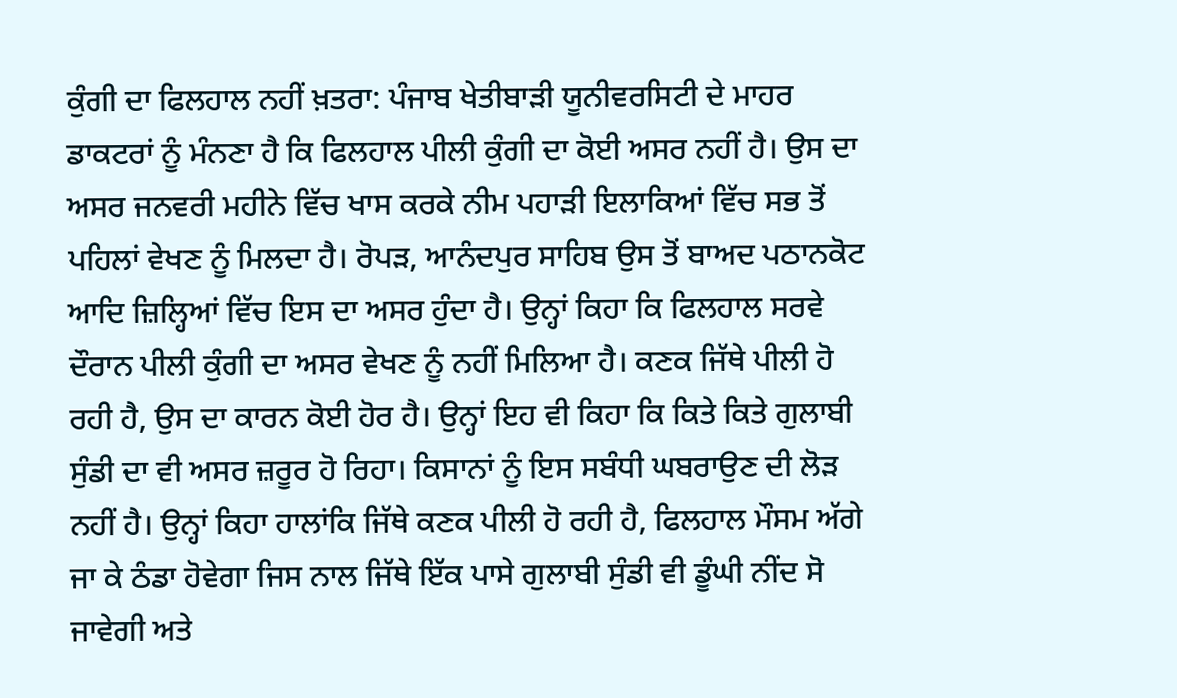ਕੁੰਗੀ ਦਾ ਫਿਲਹਾਲ ਨਹੀਂ ਖ਼ਤਰਾ: ਪੰਜਾਬ ਖੇਤੀਬਾੜੀ ਯੂਨੀਵਰਸਿਟੀ ਦੇ ਮਾਹਰ ਡਾਕਟਰਾਂ ਨੂੰ ਮੰਨਣਾ ਹੈ ਕਿ ਫਿਲਹਾਲ ਪੀਲੀ ਕੁੰਗੀ ਦਾ ਕੋਈ ਅਸਰ ਨਹੀਂ ਹੈ। ਉਸ ਦਾ ਅਸਰ ਜਨਵਰੀ ਮਹੀਨੇ ਵਿੱਚ ਖਾਸ ਕਰਕੇ ਨੀਮ ਪਹਾੜੀ ਇਲਾਕਿਆਂ ਵਿੱਚ ਸਭ ਤੋਂ ਪਹਿਲਾਂ ਵੇਖਣ ਨੂੰ ਮਿਲਦਾ ਹੈ। ਰੋਪੜ, ਆਨੰਦਪੁਰ ਸਾਹਿਬ ਉਸ ਤੋਂ ਬਾਅਦ ਪਠਾਨਕੋਟ ਆਦਿ ਜ਼ਿਲ੍ਹਿਆਂ ਵਿੱਚ ਇਸ ਦਾ ਅਸਰ ਹੁੰਦਾ ਹੈ। ਉਨ੍ਹਾਂ ਕਿਹਾ ਕਿ ਫਿਲਹਾਲ ਸਰਵੇ ਦੌਰਾਨ ਪੀਲੀ ਕੁੰਗੀ ਦਾ ਅਸਰ ਵੇਖਣ ਨੂੰ ਨਹੀਂ ਮਿਲਿਆ ਹੈ। ਕਣਕ ਜਿੱਥੇ ਪੀਲੀ ਹੋ ਰਹੀ ਹੈ, ਉਸ ਦਾ ਕਾਰਨ ਕੋਈ ਹੋਰ ਹੈ। ਉਨ੍ਹਾਂ ਇਹ ਵੀ ਕਿਹਾ ਕਿ ਕਿਤੇ ਕਿਤੇ ਗੁਲਾਬੀ ਸੁੰਡੀ ਦਾ ਵੀ ਅਸਰ ਜ਼ਰੂਰ ਹੋ ਰਿਹਾ। ਕਿਸਾਨਾਂ ਨੂੰ ਇਸ ਸਬੰਧੀ ਘਬਰਾਉਣ ਦੀ ਲੋੜ ਨਹੀਂ ਹੈ। ਉਨ੍ਹਾਂ ਕਿਹਾ ਹਾਲਾਂਕਿ ਜਿੱਥੇ ਕਣਕ ਪੀਲੀ ਹੋ ਰਹੀ ਹੈ, ਫਿਲਹਾਲ ਮੌਸਮ ਅੱਗੇ ਜਾ ਕੇ ਠੰਡਾ ਹੋਵੇਗਾ ਜਿਸ ਨਾਲ ਜਿੱਥੇ ਇੱਕ ਪਾਸੇ ਗੁਲਾਬੀ ਸੁੰਡੀ ਵੀ ਡੂੰਘੀ ਨੀਂਦ ਸੋ ਜਾਵੇਗੀ ਅਤੇ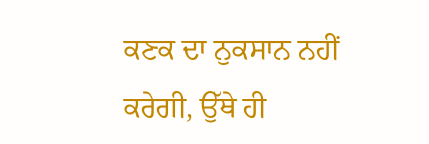ਕਣਕ ਦਾ ਨੁਕਸਾਨ ਨਹੀਂ ਕਰੇਗੀ, ਉੱਥੇ ਹੀ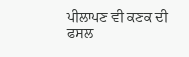ਪੀਲਾਪਣ ਵੀ ਕਣਕ ਦੀ ਫਸਲ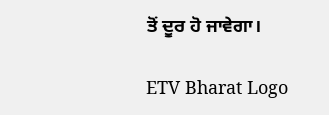ਤੋਂ ਦੂਰ ਹੋ ਜਾਵੇਗਾ।

ETV Bharat Logo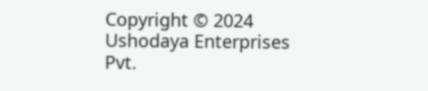Copyright © 2024 Ushodaya Enterprises Pvt.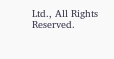Ltd., All Rights Reserved.